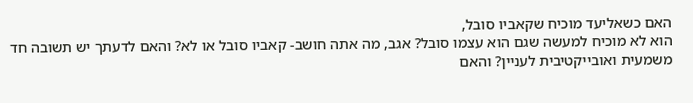האם כשאליעד מוכיח שקאביו סובל,
הוא לא מוכיח למעשה שגם הוא עצמו סובל? אגב, מה אתה חושב- קאביו סובל או לא? והאם לדעתך יש תשובה חד משמעית ואובייקטיבית לעניין? והאם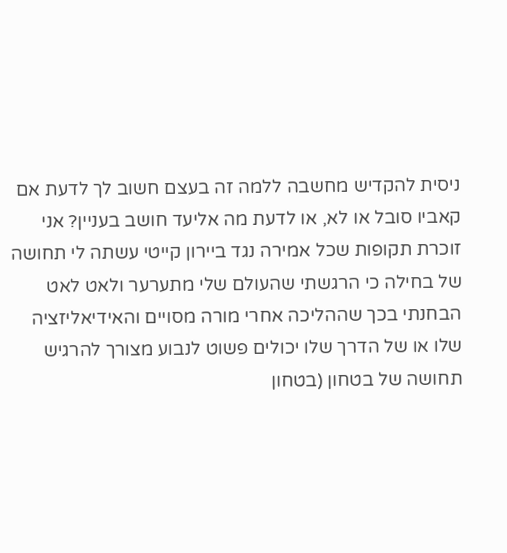ניסית להקדיש מחשבה ללמה זה בעצם חשוב לך לדעת אם קאביו סובל או לא, או לדעת מה אליעד חושב בעניין? אני זוכרת תקופות שכל אמירה נגד ביירון קייטי עשתה לי תחושה של בחילה כי הרגשתי שהעולם שלי מתערער ולאט לאט הבחנתי בכך שההליכה אחרי מורה מסויים והאידיאליזציה שלו או של הדרך שלו יכולים פשוט לנבוע מצורך להרגיש תחושה של בטחון (בטחון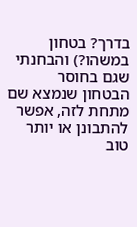בדרך? בטחון במשהו?) והבחנתי שגם בחוסר הבטחון שנמצא שם מתחת לזה, אפשר להתבונן או יותר טוב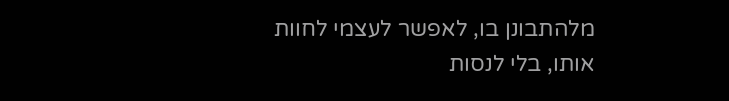מלהתבונן בו, לאפשר לעצמי לחוות אותו, בלי לנסות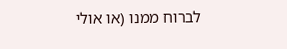לברוח ממנו (או אולי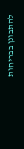להתבונן בבריחות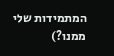המתמידות שלי ממנו?)